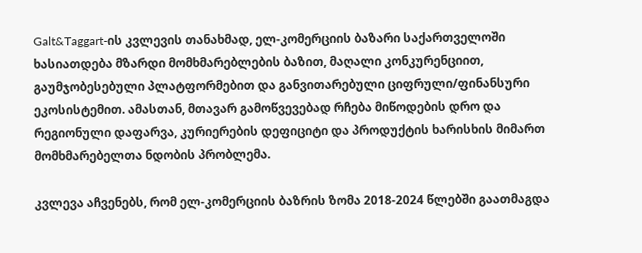Galt&Taggart-ის კვლევის თანახმად, ელ-კომერციის ბაზარი საქართველოში ხასიათდება მზარდი მომხმარებლების ბაზით, მაღალი კონკურენციით, გაუმჯობესებული პლატფორმებით და განვითარებული ციფრული/ფინანსური ეკოსისტემით. ამასთან, მთავარ გამოწვევებად რჩება მიწოდების დრო და რეგიონული დაფარვა, კურიერების დეფიციტი და პროდუქტის ხარისხის მიმართ მომხმარებელთა ნდობის პრობლემა.

კვლევა აჩვენებს, რომ ელ-კომერციის ბაზრის ზომა 2018-2024 წლებში გაათმაგდა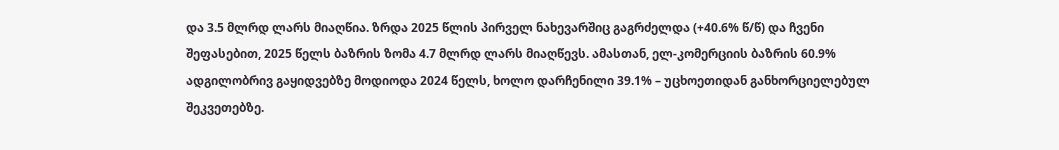და 3.5 მლრდ ლარს მიაღწია. ზრდა 2025 წლის პირველ ნახევარშიც გაგრძელდა (+40.6% წ/წ) და ჩვენი შეფასებით, 2025 წელს ბაზრის ზომა 4.7 მლრდ ლარს მიაღწევს. ამასთან, ელ-კომერციის ბაზრის 60.9% ადგილობრივ გაყიდვებზე მოდიოდა 2024 წელს, ხოლო დარჩენილი 39.1% – უცხოეთიდან განხორციელებულ შეკვეთებზე.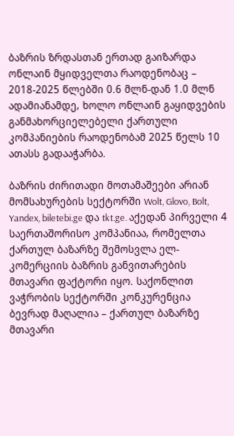ბაზრის ზრდასთან ერთად გაიზარდა ონლაინ მყიდველთა რაოდენობაც – 2018-2025 წლებში 0.6 მლნ-დან 1.0 მლნ ადამიანამდე, ხოლო ონლაინ გაყიდვების განმახორციელებელი ქართული კომპანიების რაოდენობამ 2025 წელს 10 ათასს გადააჭარბა.

ბაზრის ძირითადი მოთამაშეები არიან მომსახურების სექტორში Wolt, Glovo, Bolt, Yandex, biletebi.ge და tkt.ge. აქედან პირველი 4 საერთაშორისო კომპანიაა, რომელთა ქართულ ბაზარზე შემოსვლა ელ-კომერციის ბაზრის განვითარების მთავარი ფაქტორი იყო. საქონლით ვაჭრობის სექტორში კონკურენცია ბევრად მაღალია – ქართულ ბაზარზე მთავარი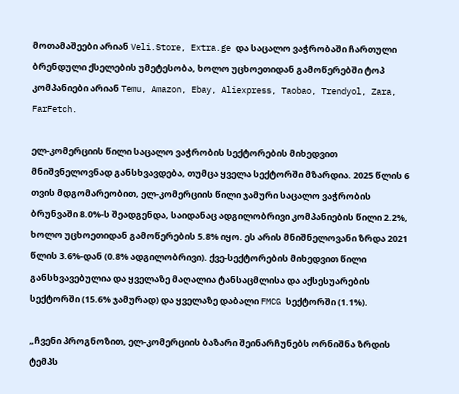მოთამაშეები არიან Veli.Store, Extra.ge და საცალო ვაჭრობაში ჩართული ბრენდული ქსელების უმეტესობა, ხოლო უცხოეთიდან გამოწერებში ტოპ კომპანიები არიან Temu, Amazon, Ebay, Aliexpress, Taobao, Trendyol, Zara, FarFetch.

ელ-კომერციის წილი საცალო ვაჭრობის სექტორების მიხედვით მნიშვნელოვნად განსხვავდება, თუმცა ყველა სექტორში მზარდია. 2025 წლის 6 თვის მდგომარეობით, ელ-კომერციის წილი ჯამური საცალო ვაჭრობის ბრუნვაში 8.0%-ს შეადგენდა, საიდანაც ადგილობრივი კომპანიების წილი 2.2%, ხოლო უცხოეთიდან გამოწერების 5.8% იყო. ეს არის მნიშნელოვანი ზრდა 2021 წლის 3.6%-დან (0.8% ადგილობრივი). ქვე-სექტორების მიხედვით წილი განსხვავებულია და ყველაზე მაღალია ტანსაცმლისა და აქსესუარების სექტორში (15.6% ჯამურად) და ყველაზე დაბალი FMCG სექტორში (1.1%).

„ჩვენი პროგნოზით, ელ-კომერციის ბაზარი შეინარჩუნებს ორნიშნა ზრდის ტემპს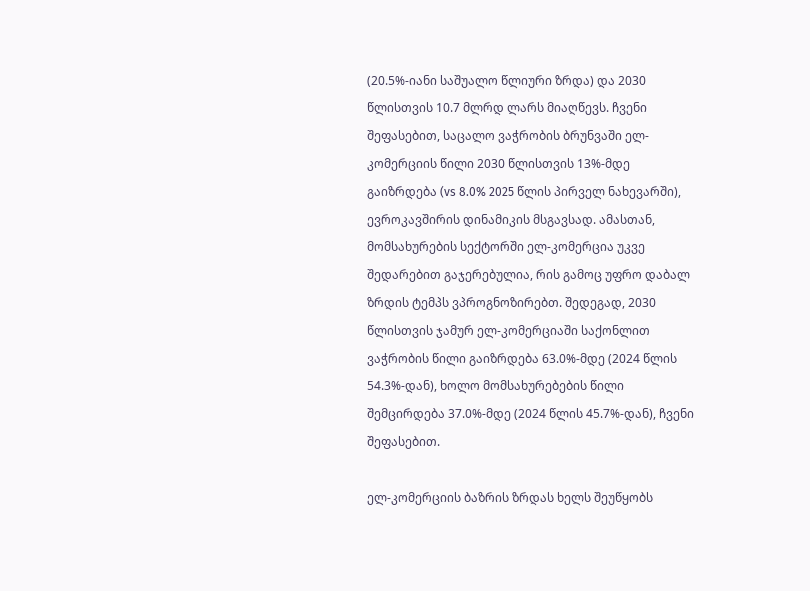(20.5%-იანი საშუალო წლიური ზრდა) და 2030 წლისთვის 10.7 მლრდ ლარს მიაღწევს. ჩვენი შეფასებით, საცალო ვაჭრობის ბრუნვაში ელ-კომერციის წილი 2030 წლისთვის 13%-მდე გაიზრდება (vs 8.0% 2025 წლის პირველ ნახევარში), ევროკავშირის დინამიკის მსგავსად. ამასთან, მომსახურების სექტორში ელ-კომერცია უკვე შედარებით გაჯერებულია, რის გამოც უფრო დაბალ ზრდის ტემპს ვპროგნოზირებთ. შედეგად, 2030 წლისთვის ჯამურ ელ-კომერციაში საქონლით ვაჭრობის წილი გაიზრდება 63.0%-მდე (2024 წლის 54.3%-დან), ხოლო მომსახურებების წილი შემცირდება 37.0%-მდე (2024 წლის 45.7%-დან), ჩვენი შეფასებით.

ელ-კომერციის ბაზრის ზრდას ხელს შეუწყობს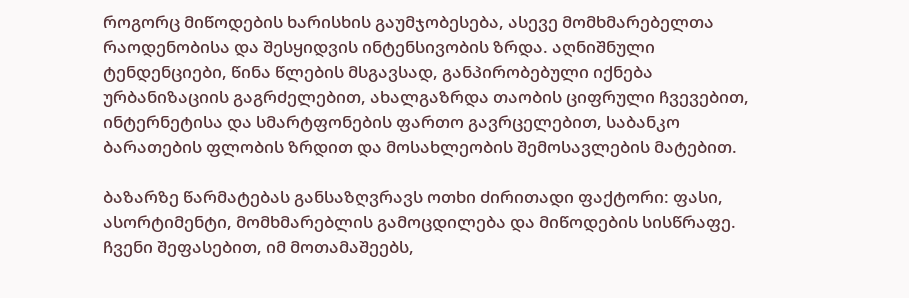როგორც მიწოდების ხარისხის გაუმჯობესება, ასევე მომხმარებელთა რაოდენობისა და შესყიდვის ინტენსივობის ზრდა. აღნიშნული ტენდენციები, წინა წლების მსგავსად, განპირობებული იქნება ურბანიზაციის გაგრძელებით, ახალგაზრდა თაობის ციფრული ჩვევებით, ინტერნეტისა და სმარტფონების ფართო გავრცელებით, საბანკო ბარათების ფლობის ზრდით და მოსახლეობის შემოსავლების მატებით.

ბაზარზე წარმატებას განსაზღვრავს ოთხი ძირითადი ფაქტორი: ფასი, ასორტიმენტი, მომხმარებლის გამოცდილება და მიწოდების სისწრაფე. ჩვენი შეფასებით, იმ მოთამაშეებს,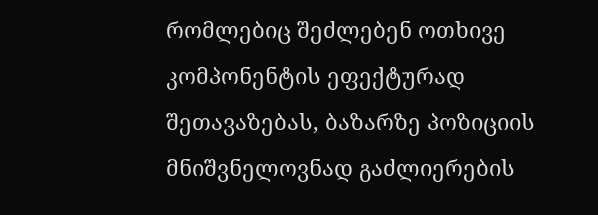რომლებიც შეძლებენ ოთხივე კომპონენტის ეფექტურად შეთავაზებას, ბაზარზე პოზიციის მნიშვნელოვნად გაძლიერების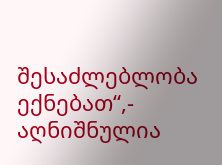შესაძლებლობა ექნებათ“,- აღნიშნულია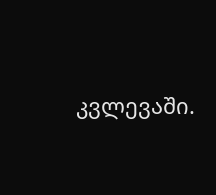კვლევაში.